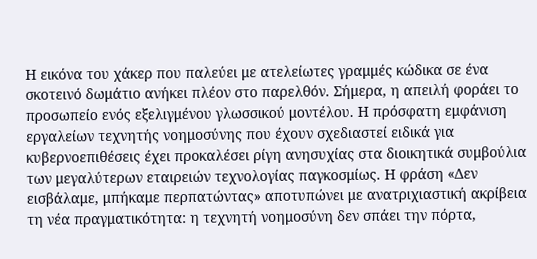Η εικόνα του χάκερ που παλεύει με ατελείωτες γραμμές κώδικα σε ένα σκοτεινό δωμάτιο ανήκει πλέον στο παρελθόν. Σήμερα, η απειλή φοράει το προσωπείο ενός εξελιγμένου γλωσσικού μοντέλου. Η πρόσφατη εμφάνιση εργαλείων τεχνητής νοημοσύνης που έχουν σχεδιαστεί ειδικά για κυβερνοεπιθέσεις έχει προκαλέσει ρίγη ανησυχίας στα διοικητικά συμβούλια των μεγαλύτερων εταιρειών τεχνολογίας παγκοσμίως. Η φράση «Δεν εισβάλαμε, μπήκαμε περπατώντας» αποτυπώνει με ανατριχιαστική ακρίβεια τη νέα πραγματικότητα: η τεχνητή νοημοσύνη δεν σπάει την πόρτα,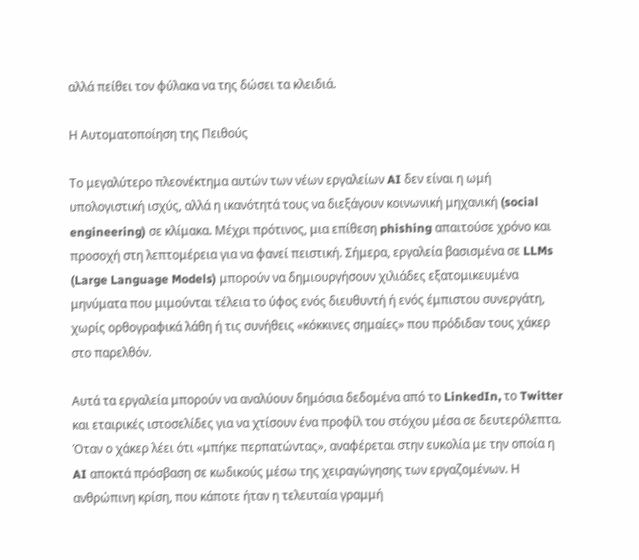αλλά πείθει τον φύλακα να της δώσει τα κλειδιά.

Η Αυτοματοποίηση της Πειθούς

Το μεγαλύτερο πλεονέκτημα αυτών των νέων εργαλείων AI δεν είναι η ωμή υπολογιστική ισχύς, αλλά η ικανότητά τους να διεξάγουν κοινωνική μηχανική (social engineering) σε κλίμακα. Μέχρι πρότινος, μια επίθεση phishing απαιτούσε χρόνο και προσοχή στη λεπτομέρεια για να φανεί πειστική. Σήμερα, εργαλεία βασισμένα σε LLMs (Large Language Models) μπορούν να δημιουργήσουν χιλιάδες εξατομικευμένα μηνύματα που μιμούνται τέλεια το ύφος ενός διευθυντή ή ενός έμπιστου συνεργάτη, χωρίς ορθογραφικά λάθη ή τις συνήθεις «κόκκινες σημαίες» που πρόδιδαν τους χάκερ στο παρελθόν.

Αυτά τα εργαλεία μπορούν να αναλύουν δημόσια δεδομένα από το LinkedIn, το Twitter και εταιρικές ιστοσελίδες για να χτίσουν ένα προφίλ του στόχου μέσα σε δευτερόλεπτα. Όταν ο χάκερ λέει ότι «μπήκε περπατώντας», αναφέρεται στην ευκολία με την οποία η AI αποκτά πρόσβαση σε κωδικούς μέσω της χειραγώγησης των εργαζομένων. Η ανθρώπινη κρίση, που κάποτε ήταν η τελευταία γραμμή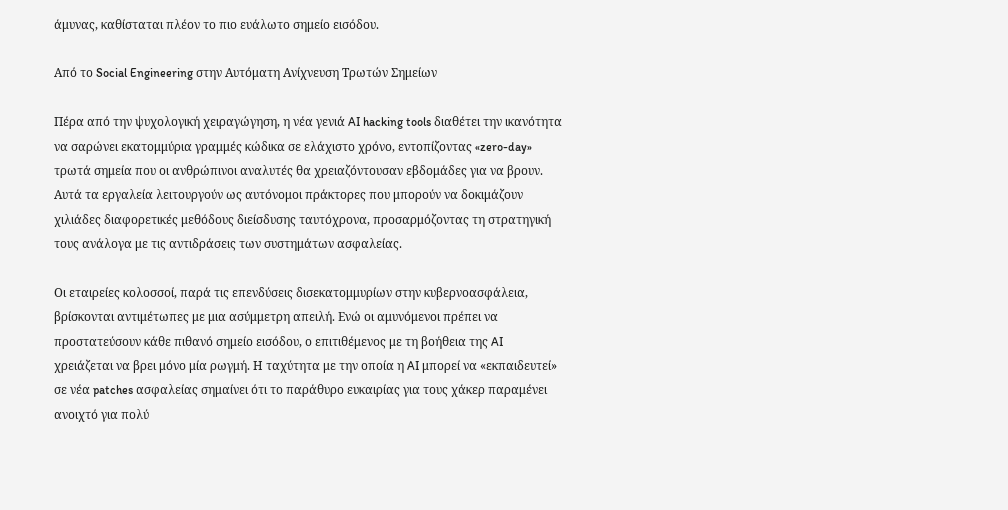άμυνας, καθίσταται πλέον το πιο ευάλωτο σημείο εισόδου.

Από το Social Engineering στην Αυτόματη Ανίχνευση Τρωτών Σημείων

Πέρα από την ψυχολογική χειραγώγηση, η νέα γενιά AI hacking tools διαθέτει την ικανότητα να σαρώνει εκατομμύρια γραμμές κώδικα σε ελάχιστο χρόνο, εντοπίζοντας «zero-day» τρωτά σημεία που οι ανθρώπινοι αναλυτές θα χρειαζόντουσαν εβδομάδες για να βρουν. Αυτά τα εργαλεία λειτουργούν ως αυτόνομοι πράκτορες που μπορούν να δοκιμάζουν χιλιάδες διαφορετικές μεθόδους διείσδυσης ταυτόχρονα, προσαρμόζοντας τη στρατηγική τους ανάλογα με τις αντιδράσεις των συστημάτων ασφαλείας.

Οι εταιρείες κολοσσοί, παρά τις επενδύσεις δισεκατομμυρίων στην κυβερνοασφάλεια, βρίσκονται αντιμέτωπες με μια ασύμμετρη απειλή. Ενώ οι αμυνόμενοι πρέπει να προστατεύσουν κάθε πιθανό σημείο εισόδου, ο επιτιθέμενος με τη βοήθεια της AI χρειάζεται να βρει μόνο μία ρωγμή. Η ταχύτητα με την οποία η AI μπορεί να «εκπαιδευτεί» σε νέα patches ασφαλείας σημαίνει ότι το παράθυρο ευκαιρίας για τους χάκερ παραμένει ανοιχτό για πολύ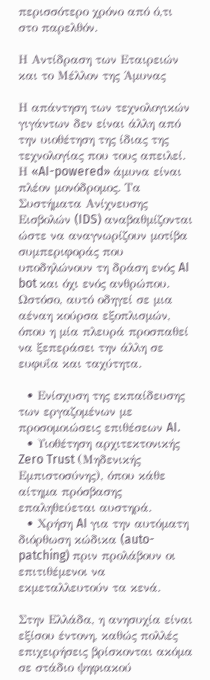περισσότερο χρόνο από ό,τι στο παρελθόν.

Η Αντίδραση των Εταιρειών και το Μέλλον της Άμυνας

Η απάντηση των τεχνολογικών γιγάντων δεν είναι άλλη από την υιοθέτηση της ίδιας της τεχνολογίας που τους απειλεί. Η «AI-powered» άμυνα είναι πλέον μονόδρομος. Τα Συστήματα Ανίχνευσης Εισβολών (IDS) αναβαθμίζονται ώστε να αναγνωρίζουν μοτίβα συμπεριφοράς που υποδηλώνουν τη δράση ενός AI bot και όχι ενός ανθρώπου. Ωστόσο, αυτό οδηγεί σε μια αέναη κούρσα εξοπλισμών, όπου η μία πλευρά προσπαθεί να ξεπεράσει την άλλη σε ευφυΐα και ταχύτητα.

  • Ενίσχυση της εκπαίδευσης των εργαζομένων με προσομοιώσεις επιθέσεων AI.
  • Υιοθέτηση αρχιτεκτονικής Zero Trust (Μηδενικής Εμπιστοσύνης), όπου κάθε αίτημα πρόσβασης επαληθεύεται αυστηρά.
  • Χρήση AI για την αυτόματη διόρθωση κώδικα (auto-patching) πριν προλάβουν οι επιτιθέμενοι να εκμεταλλευτούν τα κενά.

Στην Ελλάδα, η ανησυχία είναι εξίσου έντονη, καθώς πολλές επιχειρήσεις βρίσκονται ακόμα σε στάδιο ψηφιακού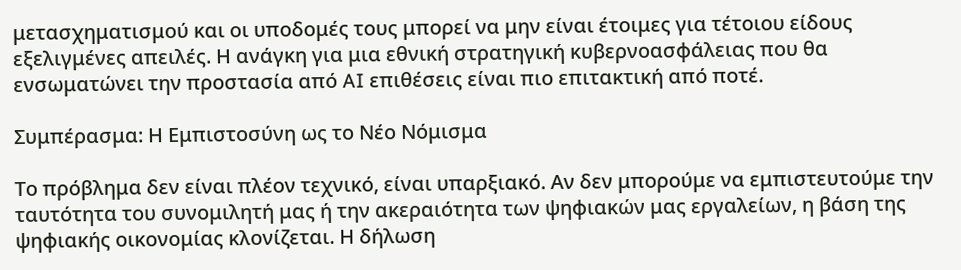μετασχηματισμού και οι υποδομές τους μπορεί να μην είναι έτοιμες για τέτοιου είδους εξελιγμένες απειλές. Η ανάγκη για μια εθνική στρατηγική κυβερνοασφάλειας που θα ενσωματώνει την προστασία από AI επιθέσεις είναι πιο επιτακτική από ποτέ.

Συμπέρασμα: Η Εμπιστοσύνη ως το Νέο Νόμισμα

Το πρόβλημα δεν είναι πλέον τεχνικό, είναι υπαρξιακό. Αν δεν μπορούμε να εμπιστευτούμε την ταυτότητα του συνομιλητή μας ή την ακεραιότητα των ψηφιακών μας εργαλείων, η βάση της ψηφιακής οικονομίας κλονίζεται. Η δήλωση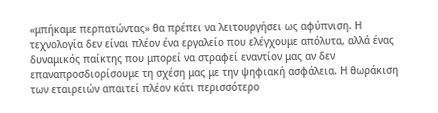«μπήκαμε περπατώντας» θα πρέπει να λειτουργήσει ως αφύπνιση. Η τεχνολογία δεν είναι πλέον ένα εργαλείο που ελέγχουμε απόλυτα, αλλά ένας δυναμικός παίκτης που μπορεί να στραφεί εναντίον μας αν δεν επαναπροσδιορίσουμε τη σχέση μας με την ψηφιακή ασφάλεια. Η θωράκιση των εταιρειών απαιτεί πλέον κάτι περισσότερο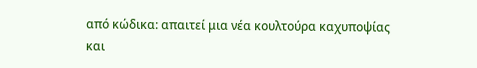από κώδικα: απαιτεί μια νέα κουλτούρα καχυποψίας και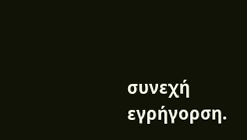συνεχή εγρήγορση.